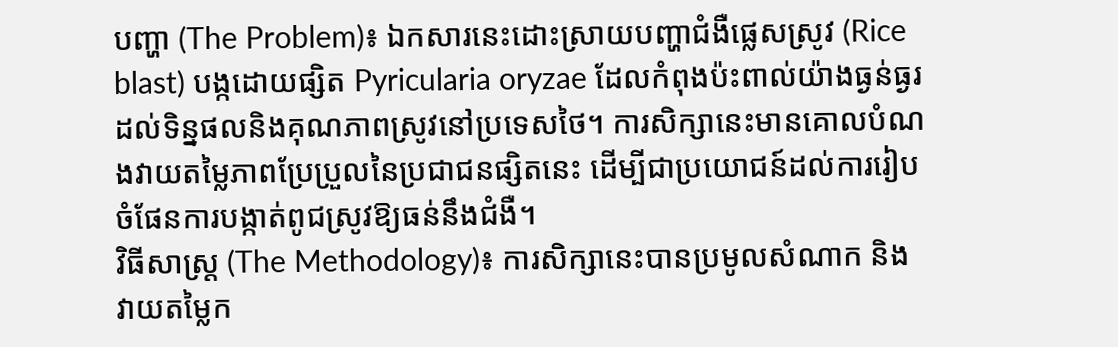បញ្ហា (The Problem)៖ ឯកសារនេះដោះស្រាយបញ្ហាជំងឺផ្លេសស្រូវ (Rice blast) បង្កដោយផ្សិត Pyricularia oryzae ដែលកំពុងប៉ះពាល់យ៉ាងធ្ងន់ធ្ងរដល់ទិន្នផលនិងគុណភាពស្រូវនៅប្រទេសថៃ។ ការសិក្សានេះមានគោលបំណងវាយតម្លៃភាពប្រែប្រួលនៃប្រជាជនផ្សិតនេះ ដើម្បីជាប្រយោជន៍ដល់ការរៀបចំផែនការបង្កាត់ពូជស្រូវឱ្យធន់នឹងជំងឺ។
វិធីសាស្ត្រ (The Methodology)៖ ការសិក្សានេះបានប្រមូលសំណាក និងវាយតម្លៃក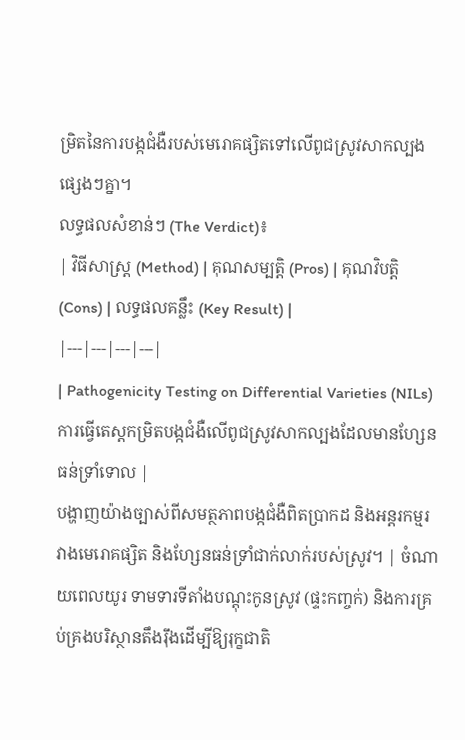ម្រិតនៃការបង្កជំងឺរបស់មេរោគផ្សិតទៅលើពូជស្រូវសាកល្បងផ្សេងៗគ្នា។
លទ្ធផលសំខាន់ៗ (The Verdict)៖
| វិធីសាស្ត្រ (Method) | គុណសម្បត្តិ (Pros) | គុណវិបត្តិ (Cons) | លទ្ធផលគន្លឹះ (Key Result) |
|---|---|---|---|
| Pathogenicity Testing on Differential Varieties (NILs) ការធ្វើតេស្តកម្រិតបង្កជំងឺលើពូជស្រូវសាកល្បងដែលមានហ្សែនធន់ទ្រាំទោល |
បង្ហាញយ៉ាងច្បាស់ពីសមត្ថភាពបង្កជំងឺពិតប្រាកដ និងអន្តរកម្មរវាងមេរោគផ្សិត និងហ្សែនធន់ទ្រាំជាក់លាក់របស់ស្រូវ។ | ចំណាយពេលយូរ ទាមទារទីតាំងបណ្តុះកូនស្រូវ (ផ្ទះកញ្ចក់) និងការគ្រប់គ្រងបរិស្ថានតឹងរ៉ឹងដើម្បីឱ្យរុក្ខជាតិ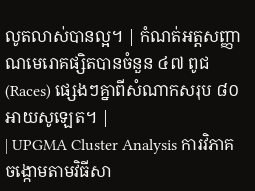លូតលាស់បានល្អ។ | កំណត់អត្តសញ្ញាណមេរោគផ្សិតបានចំនួន ៤៧ ពូជ (Races) ផ្សេងៗគ្នាពីសំណាកសរុប ៨០ អាយសូឡេត។ |
| UPGMA Cluster Analysis ការវិភាគចង្កោមតាមវិធីសា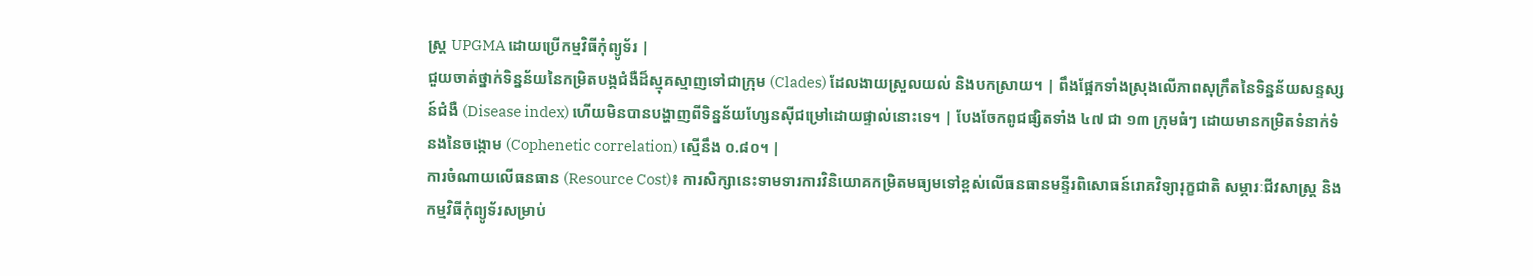ស្ត្រ UPGMA ដោយប្រើកម្មវិធីកុំព្យូទ័រ |
ជួយចាត់ថ្នាក់ទិន្នន័យនៃកម្រិតបង្កជំងឺដ៏ស្មុគស្មាញទៅជាក្រុម (Clades) ដែលងាយស្រួលយល់ និងបកស្រាយ។ | ពឹងផ្អែកទាំងស្រុងលើភាពសុក្រឹតនៃទិន្នន័យសន្ទស្សន៍ជំងឺ (Disease index) ហើយមិនបានបង្ហាញពីទិន្នន័យហ្សែនស៊ីជម្រៅដោយផ្ទាល់នោះទេ។ | បែងចែកពូជផ្សិតទាំង ៤៧ ជា ១៣ ក្រុមធំៗ ដោយមានកម្រិតទំនាក់ទំនងនៃចង្កោម (Cophenetic correlation) ស្មើនឹង ០.៨០។ |
ការចំណាយលើធនធាន (Resource Cost)៖ ការសិក្សានេះទាមទារការវិនិយោគកម្រិតមធ្យមទៅខ្ពស់លើធនធានមន្ទីរពិសោធន៍រោគវិទ្យារុក្ខជាតិ សម្ភារៈជីវសាស្ត្រ និងកម្មវិធីកុំព្យូទ័រសម្រាប់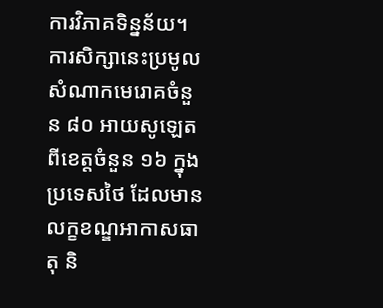ការវិភាគទិន្នន័យ។
ការសិក្សានេះប្រមូលសំណាកមេរោគចំនួន ៨០ អាយសូឡេតពីខេត្តចំនួន ១៦ ក្នុងប្រទេសថៃ ដែលមានលក្ខខណ្ឌអាកាសធាតុ និ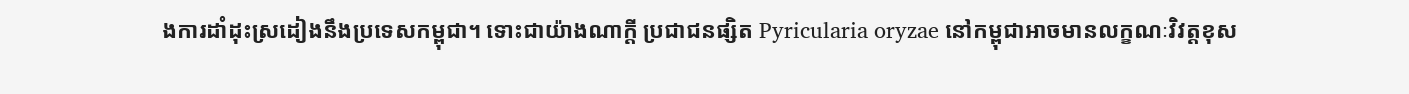ងការដាំដុះស្រដៀងនឹងប្រទេសកម្ពុជា។ ទោះជាយ៉ាងណាក្តី ប្រជាជនផ្សិត Pyricularia oryzae នៅកម្ពុជាអាចមានលក្ខណៈវិវត្តខុស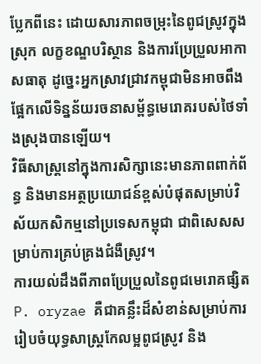ប្លែកពីនេះ ដោយសារភាពចម្រុះនៃពូជស្រូវក្នុងស្រុក លក្ខខណ្ឌបរិស្ថាន និងការប្រែប្រួលអាកាសធាតុ ដូច្នេះអ្នកស្រាវជ្រាវកម្ពុជាមិនអាចពឹងផ្អែកលើទិន្នន័យរចនាសម្ព័ន្ធមេរោគរបស់ថៃទាំងស្រុងបានឡើយ។
វិធីសាស្ត្រនៅក្នុងការសិក្សានេះមានភាពពាក់ព័ន្ធ និងមានអត្ថប្រយោជន៍ខ្ពស់បំផុតសម្រាប់វិស័យកសិកម្មនៅប្រទេសកម្ពុជា ជាពិសេសសម្រាប់ការគ្រប់គ្រងជំងឺស្រូវ។
ការយល់ដឹងពីភាពប្រែប្រួលនៃពូជមេរោគផ្សិត P. oryzae គឺជាគន្លឹះដ៏សំខាន់សម្រាប់ការរៀបចំយុទ្ធសាស្ត្រកែលម្អពូជស្រូវ និង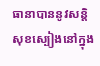ធានាបាននូវសន្តិសុខស្បៀងនៅក្នុង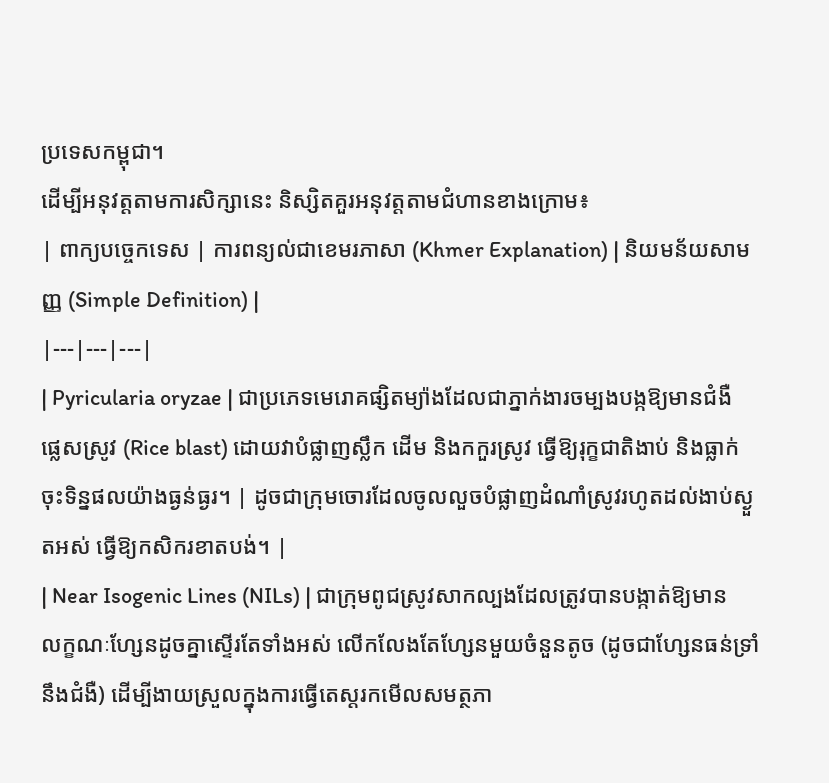ប្រទេសកម្ពុជា។
ដើម្បីអនុវត្តតាមការសិក្សានេះ និស្សិតគួរអនុវត្តតាមជំហានខាងក្រោម៖
| ពាក្យបច្ចេកទេស | ការពន្យល់ជាខេមរភាសា (Khmer Explanation) | និយមន័យសាមញ្ញ (Simple Definition) |
|---|---|---|
| Pyricularia oryzae | ជាប្រភេទមេរោគផ្សិតម្យ៉ាងដែលជាភ្នាក់ងារចម្បងបង្កឱ្យមានជំងឺផ្លេសស្រូវ (Rice blast) ដោយវាបំផ្លាញស្លឹក ដើម និងកកួរស្រូវ ធ្វើឱ្យរុក្ខជាតិងាប់ និងធ្លាក់ចុះទិន្នផលយ៉ាងធ្ងន់ធ្ងរ។ | ដូចជាក្រុមចោរដែលចូលលួចបំផ្លាញដំណាំស្រូវរហូតដល់ងាប់ស្ងួតអស់ ធ្វើឱ្យកសិករខាតបង់។ |
| Near Isogenic Lines (NILs) | ជាក្រុមពូជស្រូវសាកល្បងដែលត្រូវបានបង្កាត់ឱ្យមានលក្ខណៈហ្សែនដូចគ្នាស្ទើរតែទាំងអស់ លើកលែងតែហ្សែនមួយចំនួនតូច (ដូចជាហ្សែនធន់ទ្រាំនឹងជំងឺ) ដើម្បីងាយស្រួលក្នុងការធ្វើតេស្តរកមើលសមត្ថភា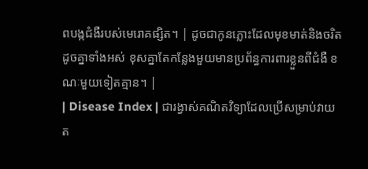ពបង្កជំងឺរបស់មេរោគផ្សិត។ | ដូចជាកូនភ្លោះដែលមុខមាត់និងចរិតដូចគ្នាទាំងអស់ ខុសគ្នាតែកន្លែងមួយមានប្រព័ន្ធការពារខ្លួនពីជំងឺ ខណៈមួយទៀតគ្មាន។ |
| Disease Index | ជារង្វាស់គណិតវិទ្យាដែលប្រើសម្រាប់វាយត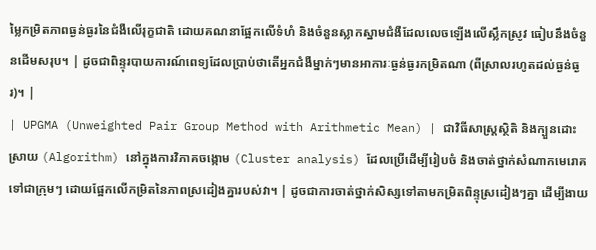ម្លៃកម្រិតភាពធ្ងន់ធ្ងរនៃជំងឺលើរុក្ខជាតិ ដោយគណនាផ្អែកលើទំហំ និងចំនួនស្លាកស្នាមជំងឺដែលលេចឡើងលើស្លឹកស្រូវ ធៀបនឹងចំនួនដើមសរុប។ | ដូចជាពិន្ទុរបាយការណ៍ពេទ្យដែលប្រាប់ថាតើអ្នកជំងឺម្នាក់ៗមានអាការៈធ្ងន់ធ្ងរកម្រិតណា (ពីស្រាលរហូតដល់ធ្ងន់ធ្ងរ)។ |
| UPGMA (Unweighted Pair Group Method with Arithmetic Mean) | ជាវិធីសាស្ត្រស្ថិតិ និងក្បួនដោះស្រាយ (Algorithm) នៅក្នុងការវិភាគចង្កោម (Cluster analysis) ដែលប្រើដើម្បីរៀបចំ និងចាត់ថ្នាក់សំណាកមេរោគទៅជាក្រុមៗ ដោយផ្អែកលើកម្រិតនៃភាពស្រដៀងគ្នារបស់វា។ | ដូចជាការចាត់ថ្នាក់សិស្សទៅតាមកម្រិតពិន្ទុស្រដៀងៗគ្នា ដើម្បីងាយ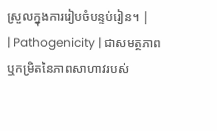ស្រួលក្នុងការរៀបចំបន្ទប់រៀន។ |
| Pathogenicity | ជាសមត្ថភាព ឬកម្រិតនៃភាពសាហាវរបស់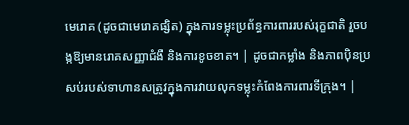មេរោគ (ដូចជាមេរោគផ្សិត) ក្នុងការទម្លុះប្រព័ន្ធការពាររបស់រុក្ខជាតិ រួចបង្កឱ្យមានរោគសញ្ញាជំងឺ និងការខូចខាត។ | ដូចជាកម្លាំង និងភាពប៉ិនប្រសប់របស់ទាហានសត្រូវក្នុងការវាយលុកទម្លុះកំពែងការពារទីក្រុង។ |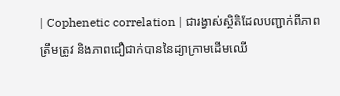| Cophenetic correlation | ជារង្វាស់ស្ថិតិដែលបញ្ជាក់ពីភាពត្រឹមត្រូវ និងភាពជឿជាក់បាននៃដ្យាក្រាមដើមឈើ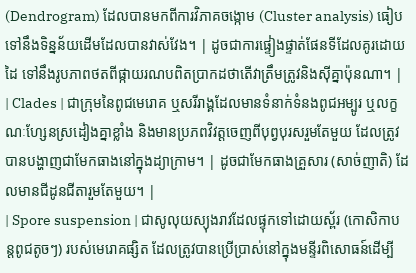(Dendrogram) ដែលបានមកពីការវិភាគចង្កោម (Cluster analysis) ធៀបទៅនឹងទិន្នន័យដើមដែលបានវាស់វែង។ | ដូចជាការផ្ទៀងផ្ទាត់ផែនទីដែលគូរដោយដៃ ទៅនឹងរូបភាពថតពីផ្កាយរណបពិតប្រាកដថាតើវាត្រឹមត្រូវនិងស៊ីគ្នាប៉ុនណា។ |
| Clades | ជាក្រុមនៃពូជមេរោគ ឬសរីរាង្គដែលមានទំនាក់ទំនងពូជអម្បូរ ឬលក្ខណៈហ្សែនស្រដៀងគ្នាខ្លាំង និងមានប្រភពវិវត្តចេញពីបុព្វបុរសរួមតែមួយ ដែលត្រូវបានបង្ហាញជាមែកធាងនៅក្នុងដ្យាក្រាម។ | ដូចជាមែកធាងគ្រួសារ (សាច់ញាតិ) ដែលមានជីដូនជីតារួមតែមួយ។ |
| Spore suspension | ជាសូលុយស្យុងរាវដែលផ្ទុកទៅដោយស្ព័រ (កោសិកាបន្តពូជតូចៗ) របស់មេរោគផ្សិត ដែលត្រូវបានប្រើប្រាស់នៅក្នុងមន្ទីរពិសោធន៍ដើម្បី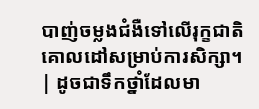បាញ់ចម្លងជំងឺទៅលើរុក្ខជាតិគោលដៅសម្រាប់ការសិក្សា។ | ដូចជាទឹកថ្នាំដែលមា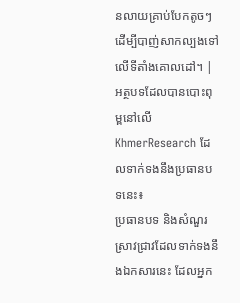នលាយគ្រាប់បែកតូចៗ ដើម្បីបាញ់សាកល្បងទៅលើទីតាំងគោលដៅ។ |
អត្ថបទដែលបានបោះពុម្ពនៅលើ KhmerResearch ដែលទាក់ទងនឹងប្រធានបទនេះ៖
ប្រធានបទ និងសំណួរស្រាវជ្រាវដែលទាក់ទងនឹងឯកសារនេះ ដែលអ្នក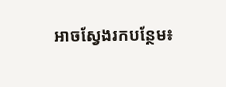អាចស្វែងរកបន្ថែម៖